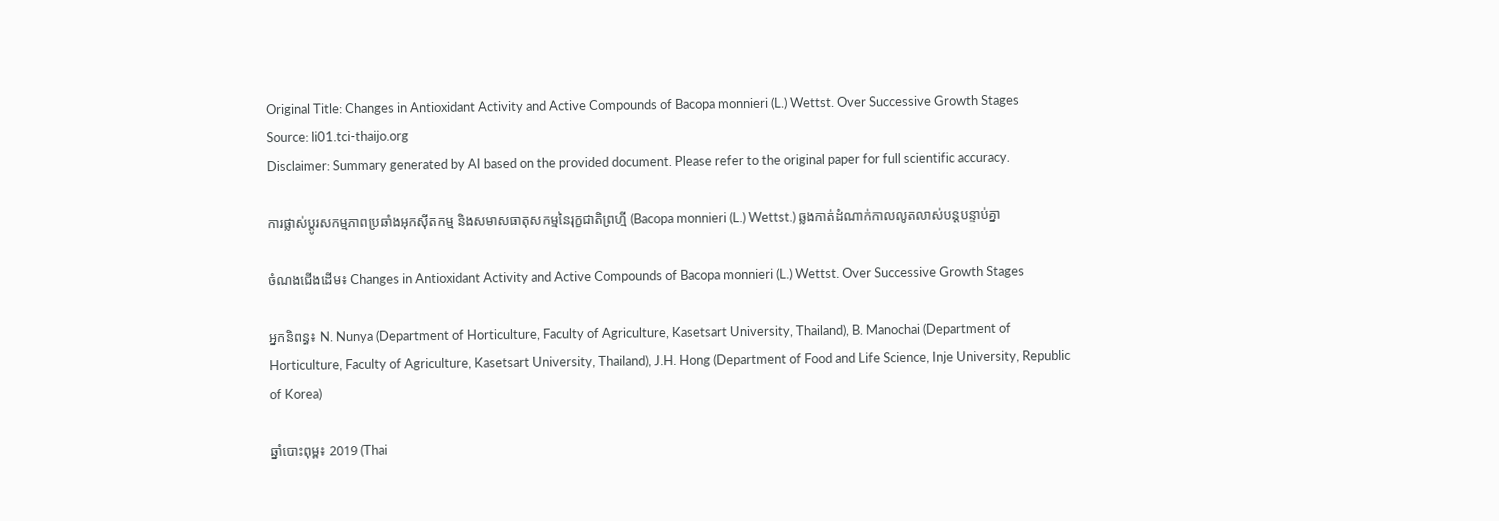Original Title: Changes in Antioxidant Activity and Active Compounds of Bacopa monnieri (L.) Wettst. Over Successive Growth Stages
Source: li01.tci-thaijo.org
Disclaimer: Summary generated by AI based on the provided document. Please refer to the original paper for full scientific accuracy.

ការផ្លាស់ប្តូរសកម្មភាពប្រឆាំងអុកស៊ីតកម្ម និងសមាសធាតុសកម្មនៃរុក្ខជាតិព្រហ្មី (Bacopa monnieri (L.) Wettst.) ឆ្លងកាត់ដំណាក់កាលលូតលាស់បន្តបន្ទាប់គ្នា

ចំណងជើងដើម៖ Changes in Antioxidant Activity and Active Compounds of Bacopa monnieri (L.) Wettst. Over Successive Growth Stages

អ្នកនិពន្ធ៖ N. Nunya (Department of Horticulture, Faculty of Agriculture, Kasetsart University, Thailand), B. Manochai (Department of Horticulture, Faculty of Agriculture, Kasetsart University, Thailand), J.H. Hong (Department of Food and Life Science, Inje University, Republic of Korea)

ឆ្នាំបោះពុម្ព៖ 2019 (Thai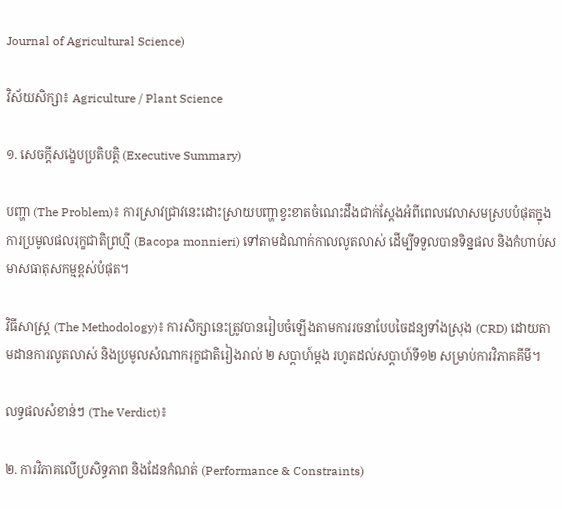Journal of Agricultural Science)

វិស័យសិក្សា៖ Agriculture / Plant Science

១. សេចក្តីសង្ខេបប្រតិបត្តិ (Executive Summary)

បញ្ហា (The Problem)៖ ការស្រាវជ្រាវនេះដោះស្រាយបញ្ហាខ្វះខាតចំណេះដឹងជាក់ស្តែងអំពីពេលវេលាសមស្របបំផុតក្នុងការប្រមូលផលរុក្ខជាតិព្រហ្មី (Bacopa monnieri) ទៅតាមដំណាក់កាលលូតលាស់ ដើម្បីទទួលបានទិន្នផល និងកំហាប់សមាសធាតុសកម្មខ្ពស់បំផុត។

វិធីសាស្ត្រ (The Methodology)៖ ការសិក្សានេះត្រូវបានរៀបចំឡើងតាមការរចនាបែបចៃដន្យទាំងស្រុង (CRD) ដោយតាមដានការលូតលាស់ និងប្រមូលសំណាករុក្ខជាតិរៀងរាល់ ២ សប្តាហ៍ម្តង រហូតដល់សប្តាហ៍ទី១២ សម្រាប់ការវិភាគគីមី។

លទ្ធផលសំខាន់ៗ (The Verdict)៖

២. ការវិភាគលើប្រសិទ្ធភាព និងដែនកំណត់ (Performance & Constraints)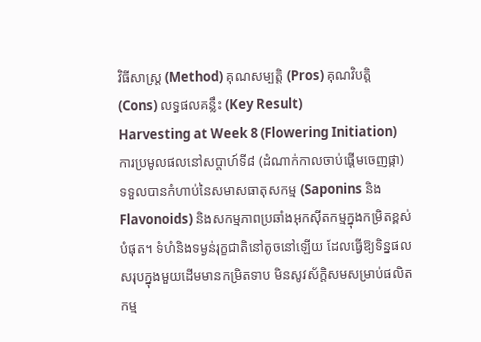វិធីសាស្ត្រ (Method) គុណសម្បត្តិ (Pros) គុណវិបត្តិ (Cons) លទ្ធផលគន្លឹះ (Key Result)
Harvesting at Week 8 (Flowering Initiation)
ការប្រមូលផលនៅសប្តាហ៍ទី៨ (ដំណាក់កាលចាប់ផ្តើមចេញផ្កា)
ទទួលបានកំហាប់នៃសមាសធាតុសកម្ម (Saponins និង Flavonoids) និងសកម្មភាពប្រឆាំងអុកស៊ីតកម្មក្នុងកម្រិតខ្ពស់បំផុត។ ទំហំនិងទម្ងន់រុក្ខជាតិនៅតូចនៅឡើយ ដែលធ្វើឱ្យទិន្នផលសរុបក្នុងមួយដើមមានកម្រិតទាប មិនសូវស័ក្តិសមសម្រាប់ផលិតកម្ម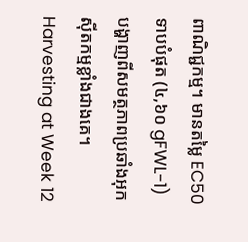ពាណិជ្ជកម្ម។ មានតម្លៃ EC50 ទាបបំផុត (៤,៦០ gFWL-1) បង្ហាញពីសមត្ថភាពប្រឆាំងអុកស៊ីតកម្មខ្លាំងជាងគេ។
Harvesting at Week 12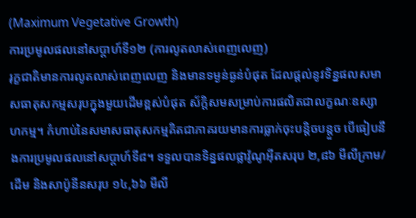(Maximum Vegetative Growth)
ការប្រមូលផលនៅសប្តាហ៍ទី១២ (ការលូតលាស់ពេញលេញ)
រុក្ខជាតិមានការលូតលាស់ពេញលេញ និងមានទម្ងន់ធ្ងន់បំផុត ដែលផ្តល់នូវទិន្នផលសមាសធាតុសកម្មសរុបក្នុងមួយដើមខ្ពស់បំផុត ស័ក្តិសមសម្រាប់ការផលិតជាលក្ខណៈឧស្សាហកម្ម។ កំហាប់នៃសមាសធាតុសកម្មគិតជាភាគរយមានការធ្លាក់ចុះបន្តិចបន្តួច បើធៀបនឹងការប្រមូលផលនៅសប្តាហ៍ទី៨។ ទទួលបានទិន្នផលផ្លាវ៉ូណូអ៊ីតសរុប ២,៨៦ មីលីក្រាម/ដើម និងសាប៉ូនីនសរុប ១៤,៦៦ មីលី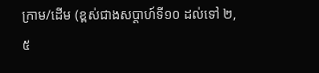ក្រាម/ដើម (ខ្ពស់ជាងសប្តាហ៍ទី១០ ដល់ទៅ ២,៥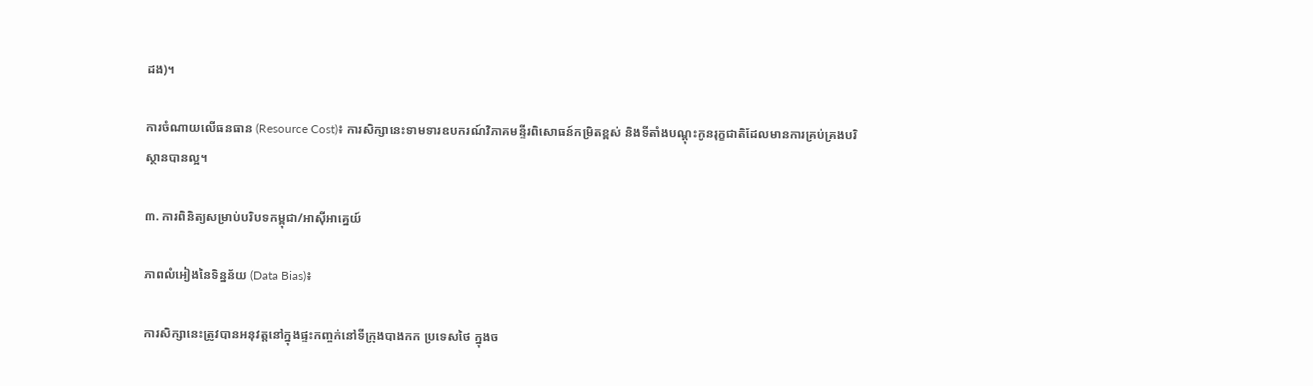ដង)។

ការចំណាយលើធនធាន (Resource Cost)៖ ការសិក្សានេះទាមទារឧបករណ៍វិភាគមន្ទីរពិសោធន៍កម្រិតខ្ពស់ និងទីតាំងបណ្តុះកូនរុក្ខជាតិដែលមានការគ្រប់គ្រងបរិស្ថានបានល្អ។

៣. ការពិនិត្យសម្រាប់បរិបទកម្ពុជា/អាស៊ីអាគ្នេយ៍

ភាពលំអៀងនៃទិន្នន័យ (Data Bias)៖

ការសិក្សានេះត្រូវបានអនុវត្តនៅក្នុងផ្ទះកញ្ចក់នៅទីក្រុងបាងកក ប្រទេសថៃ ក្នុងច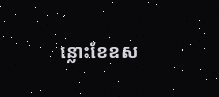ន្លោះខែឧស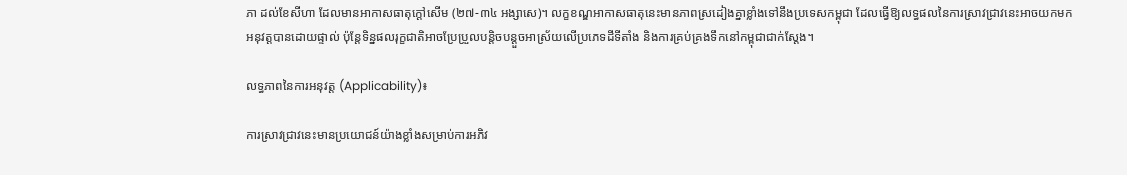ភា ដល់ខែសីហា ដែលមានអាកាសធាតុក្តៅសើម (២៧-៣៤ អង្សាសេ)។ លក្ខខណ្ឌអាកាសធាតុនេះមានភាពស្រដៀងគ្នាខ្លាំងទៅនឹងប្រទេសកម្ពុជា ដែលធ្វើឱ្យលទ្ធផលនៃការស្រាវជ្រាវនេះអាចយកមកអនុវត្តបានដោយផ្ទាល់ ប៉ុន្តែទិន្នផលរុក្ខជាតិអាចប្រែប្រួលបន្តិចបន្តួចអាស្រ័យលើប្រភេទដីទីតាំង និងការគ្រប់គ្រងទឹកនៅកម្ពុជាជាក់ស្តែង។

លទ្ធភាពនៃការអនុវត្ត (Applicability)៖

ការស្រាវជ្រាវនេះមានប្រយោជន៍យ៉ាងខ្លាំងសម្រាប់ការអភិវ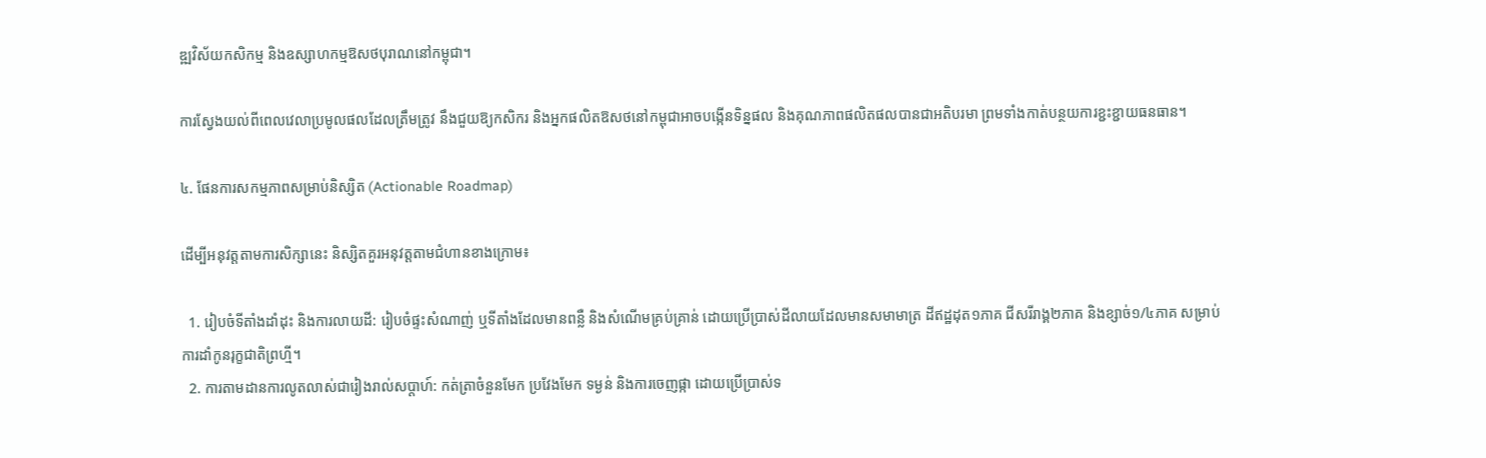ឌ្ឍវិស័យកសិកម្ម និងឧស្សាហកម្មឱសថបុរាណនៅកម្ពុជា។

ការស្វែងយល់ពីពេលវេលាប្រមូលផលដែលត្រឹមត្រូវ នឹងជួយឱ្យកសិករ និងអ្នកផលិតឱសថនៅកម្ពុជាអាចបង្កើនទិន្នផល និងគុណភាពផលិតផលបានជាអតិបរមា ព្រមទាំងកាត់បន្ថយការខ្ជះខ្ជាយធនធាន។

៤. ផែនការសកម្មភាពសម្រាប់និស្សិត (Actionable Roadmap)

ដើម្បីអនុវត្តតាមការសិក្សានេះ និស្សិតគួរអនុវត្តតាមជំហានខាងក្រោម៖

  1. រៀបចំទីតាំងដាំដុះ និងការលាយដី: រៀបចំផ្ទះសំណាញ់ ឬទីតាំងដែលមានពន្លឺ និងសំណើមគ្រប់គ្រាន់ ដោយប្រើប្រាស់ដីលាយដែលមានសមាមាត្រ ដីឥដ្ឋដុត១ភាគ ជីសរីរាង្គ២ភាគ និងខ្សាច់១/៤ភាគ សម្រាប់ការដាំកូនរុក្ខជាតិព្រហ្មី។
  2. ការតាមដានការលូតលាស់ជារៀងរាល់សប្តាហ៍: កត់ត្រាចំនួនមែក ប្រវែងមែក ទម្ងន់ និងការចេញផ្កា ដោយប្រើប្រាស់ទ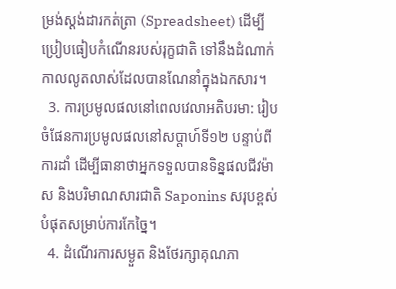ម្រង់ស្តង់ដារកត់ត្រា (Spreadsheet) ដើម្បីប្រៀបធៀបកំណើនរបស់រុក្ខជាតិ ទៅនឹងដំណាក់កាលលូតលាស់ដែលបានណែនាំក្នុងឯកសារ។
  3. ការប្រមូលផលនៅពេលវេលាអតិបរមា: រៀបចំផែនការប្រមូលផលនៅសប្តាហ៍ទី១២ បន្ទាប់ពីការដាំ ដើម្បីធានាថាអ្នកទទួលបានទិន្នផលជីវម៉ាស និងបរិមាណសារជាតិ Saponins សរុបខ្ពស់បំផុតសម្រាប់ការកែច្នៃ។
  4. ដំណើរការសម្ងួត និងថែរក្សាគុណភា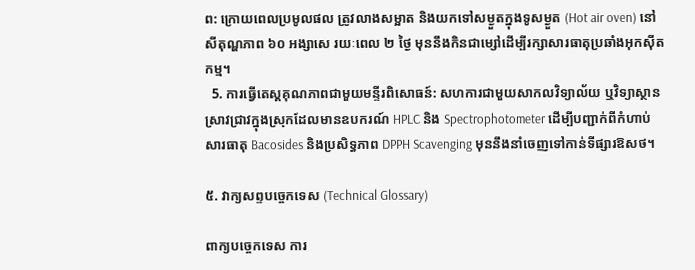ព: ក្រោយពេលប្រមូលផល ត្រូវលាងសម្អាត និងយកទៅសម្ងួតក្នុងទូសម្ងួត (Hot air oven) នៅសីតុណ្ហភាព ៦០ អង្សាសេ រយៈពេល ២ ថ្ងៃ មុននឹងកិនជាម្សៅដើម្បីរក្សាសារធាតុប្រឆាំងអុកស៊ីតកម្ម។
  5. ការធ្វើតេស្តគុណភាពជាមួយមន្ទីរពិសោធន៍: សហការជាមួយសាកលវិទ្យាល័យ ឬវិទ្យាស្ថានស្រាវជ្រាវក្នុងស្រុកដែលមានឧបករណ៍ HPLC និង Spectrophotometer ដើម្បីបញ្ជាក់ពីកំហាប់សារធាតុ Bacosides និងប្រសិទ្ធភាព DPPH Scavenging មុននឹងនាំចេញទៅកាន់ទីផ្សារឱសថ។

៥. វាក្យសព្ទបច្ចេកទេស (Technical Glossary)

ពាក្យបច្ចេកទេស ការ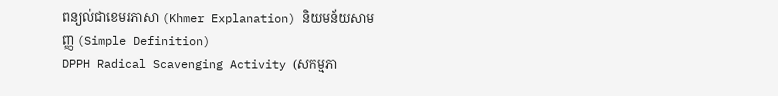ពន្យល់ជាខេមរភាសា (Khmer Explanation) និយមន័យសាមញ្ញ (Simple Definition)
DPPH Radical Scavenging Activity (សកម្មភា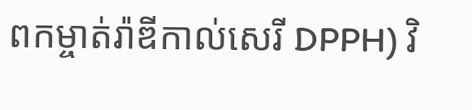ពកម្ចាត់រ៉ាឌីកាល់សេរី DPPH) វិ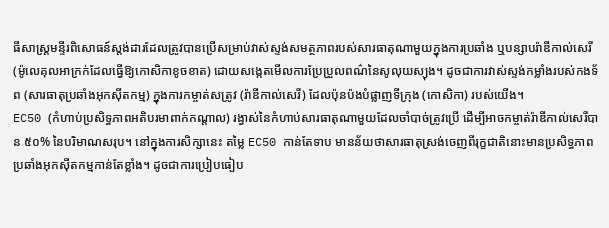ធីសាស្ត្រមន្ទីរពិសោធន៍ស្តង់ដារដែលត្រូវបានប្រើសម្រាប់វាស់ស្ទង់សមត្ថភាពរបស់សារធាតុណាមួយក្នុងការប្រឆាំង ឬបន្សាបរ៉ាឌីកាល់សេរី (ម៉ូលេគុលអាក្រក់ដែលធ្វើឱ្យកោសិកាខូចខាត) ដោយសង្កេតមើលការប្រែប្រួលពណ៌នៃសូលុយស្យុង។ ដូចជាការវាស់ស្ទង់កម្លាំងរបស់កងទ័ព (សារធាតុប្រឆាំងអុកស៊ីតកម្ម) ក្នុងការកម្ចាត់សត្រូវ (រ៉ាឌីកាល់សេរី) ដែលប៉ុនប៉ងបំផ្លាញទីក្រុង (កោសិកា) របស់យើង។
EC50 (កំហាប់ប្រសិទ្ធភាពអតិបរមាពាក់កណ្តាល) រង្វាស់នៃកំហាប់សារធាតុណាមួយដែលចាំបាច់ត្រូវប្រើ ដើម្បីអាចកម្ចាត់រ៉ាឌីកាល់សេរីបាន ៥០% នៃបរិមាណសរុប។ នៅក្នុងការសិក្សានេះ តម្លៃ EC50 កាន់តែទាប មានន័យថាសារធាតុស្រង់ចេញពីរុក្ខជាតិនោះមានប្រសិទ្ធភាពប្រឆាំងអុកស៊ីតកម្មកាន់តែខ្លាំង។ ដូចជាការប្រៀបធៀប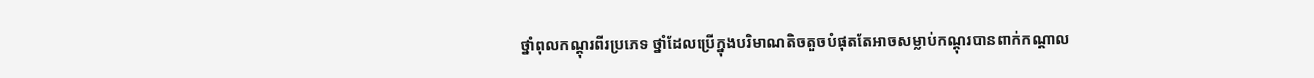ថ្នាំពុលកណ្តុរពីរប្រភេទ ថ្នាំដែលប្រើក្នុងបរិមាណតិចតួចបំផុតតែអាចសម្លាប់កណ្តុរបានពាក់កណ្តាល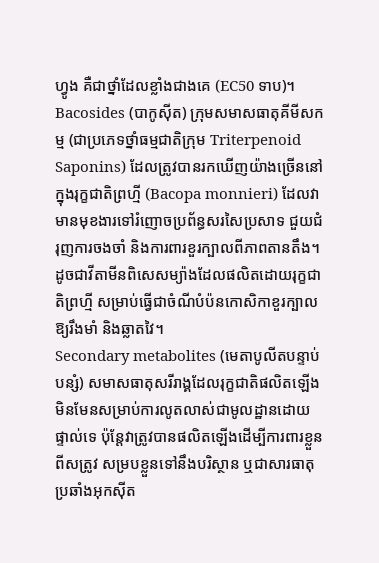ហ្វូង គឺជាថ្នាំដែលខ្លាំងជាងគេ (EC50 ទាប)។
Bacosides (បាកូស៊ីត) ក្រុមសមាសធាតុគីមីសកម្ម (ជាប្រភេទថ្នាំធម្មជាតិក្រុម Triterpenoid Saponins) ដែលត្រូវបានរកឃើញយ៉ាងច្រើននៅក្នុងរុក្ខជាតិព្រហ្មី (Bacopa monnieri) ដែលវាមានមុខងារទៅរំញោចប្រព័ន្ធសរសៃប្រសាទ ជួយជំរុញការចងចាំ និងការពារខួរក្បាលពីភាពតានតឹង។ ដូចជាវីតាមីនពិសេសម្យ៉ាងដែលផលិតដោយរុក្ខជាតិព្រហ្មី សម្រាប់ធ្វើជាចំណីបំប៉នកោសិកាខួរក្បាលឱ្យរឹងមាំ និងឆ្លាតវៃ។
Secondary metabolites (មេតាបូលីតបន្ទាប់បន្សំ) សមាសធាតុសរីរាង្គដែលរុក្ខជាតិផលិតឡើង មិនមែនសម្រាប់ការលូតលាស់ជាមូលដ្ឋានដោយផ្ទាល់ទេ ប៉ុន្តែវាត្រូវបានផលិតឡើងដើម្បីការពារខ្លួនពីសត្រូវ សម្របខ្លួនទៅនឹងបរិស្ថាន ឬជាសារធាតុប្រឆាំងអុកស៊ីត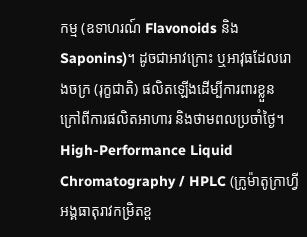កម្ម (ឧទាហរណ៍ Flavonoids និង Saponins)។ ដូចជាអាវក្រោះ ឬអាវុធដែលរោងចក្រ (រុក្ខជាតិ) ផលិតឡើងដើម្បីការពារខ្លួន ក្រៅពីការផលិតអាហារ និងថាមពលប្រចាំថ្ងៃ។
High-Performance Liquid Chromatography / HPLC (ក្រូម៉ាតូក្រាហ្វីអង្គធាតុរាវកម្រិតខ្ព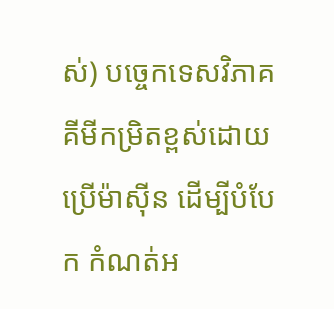ស់) បច្ចេកទេសវិភាគគីមីកម្រិតខ្ពស់ដោយប្រើម៉ាស៊ីន ដើម្បីបំបែក កំណត់អ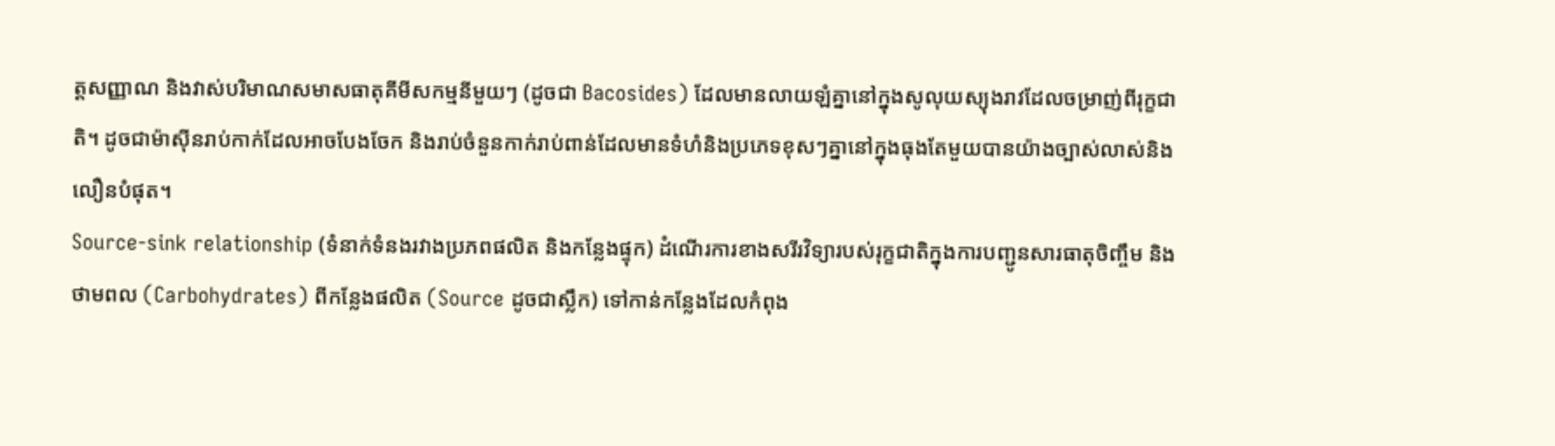ត្តសញ្ញាណ និងវាស់បរិមាណសមាសធាតុគីមីសកម្មនីមួយៗ (ដូចជា Bacosides) ដែលមានលាយឡំគ្នានៅក្នុងសូលុយស្យុងរាវដែលចម្រាញ់ពីរុក្ខជាតិ។ ដូចជាម៉ាស៊ីនរាប់កាក់ដែលអាចបែងចែក និងរាប់ចំនួនកាក់រាប់ពាន់ដែលមានទំហំនិងប្រភេទខុសៗគ្នានៅក្នុងធុងតែមួយបានយ៉ាងច្បាស់លាស់និងលឿនបំផុត។
Source-sink relationship (ទំនាក់ទំនងរវាងប្រភពផលិត និងកន្លែងផ្ទុក) ដំណើរការខាងសរីរវិទ្យារបស់រុក្ខជាតិក្នុងការបញ្ជូនសារធាតុចិញ្ចឹម និងថាមពល (Carbohydrates) ពីកន្លែងផលិត (Source ដូចជាស្លឹក) ទៅកាន់កន្លែងដែលកំពុង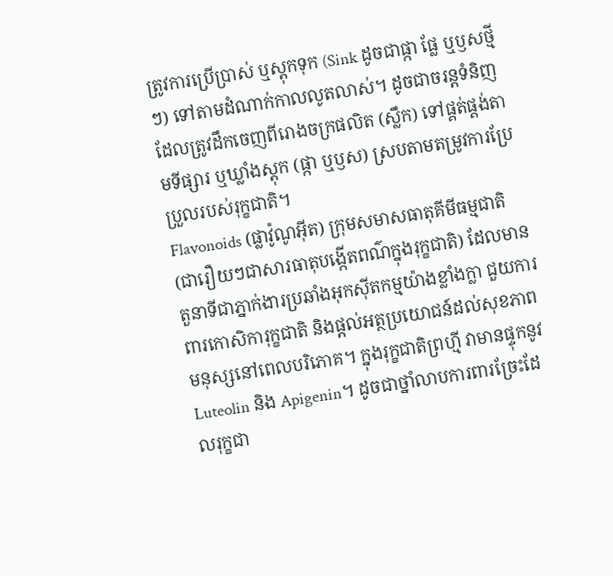ត្រូវការប្រើប្រាស់ ឬស្តុកទុក (Sink ដូចជាផ្កា ផ្លែ ឬឫសថ្មីៗ) ទៅតាមដំណាក់កាលលូតលាស់។ ដូចជាចរន្តទំនិញដែលត្រូវដឹកចេញពីរោងចក្រផលិត (ស្លឹក) ទៅផ្គត់ផ្គង់តាមទីផ្សារ ឬឃ្លាំងស្តុក (ផ្កា ឬឫស) ស្របតាមតម្រូវការប្រែប្រួលរបស់រុក្ខជាតិ។
Flavonoids (ផ្លាវ៉ូណូអ៊ីត) ក្រុមសមាសធាតុគីមីធម្មជាតិ (ជារឿយៗជាសារធាតុបង្កើតពណ៌ក្នុងរុក្ខជាតិ) ដែលមានតួនាទីជាភ្នាក់ងារប្រឆាំងអុកស៊ីតកម្មយ៉ាងខ្លាំងក្លា ជួយការពារកោសិការុក្ខជាតិ និងផ្តល់អត្ថប្រយោជន៍ដល់សុខភាពមនុស្សនៅពេលបរិភោគ។ ក្នុងរុក្ខជាតិព្រហ្មី វាមានផ្ទុកនូវ Luteolin និង Apigenin។ ដូចជាថ្នាំលាបការពារច្រែះដែលរុក្ខជា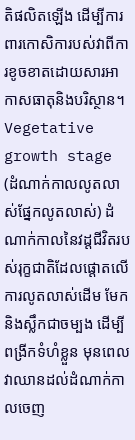តិផលិតឡើង ដើម្បីការពារកោសិការបស់វាពីការខូចខាតដោយសារអាកាសធាតុនិងបរិស្ថាន។
Vegetative growth stage (ដំណាក់កាលលូតលាស់ផ្នែកលូតលាស់) ដំណាក់កាលនៃវដ្តជីវិតរបស់រុក្ខជាតិដែលផ្តោតលើការលូតលាស់ដើម មែក និងស្លឹកជាចម្បង ដើម្បីពង្រីកទំហំខ្លួន មុនពេលវាឈានដល់ដំណាក់កាលចេញ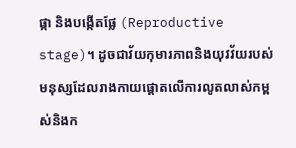ផ្កា និងបង្កើតផ្លែ (Reproductive stage)។ ដូចជាវ័យកុមារភាពនិងយុវវ័យរបស់មនុស្សដែលរាងកាយផ្តោតលើការលូតលាស់កម្ពស់និងក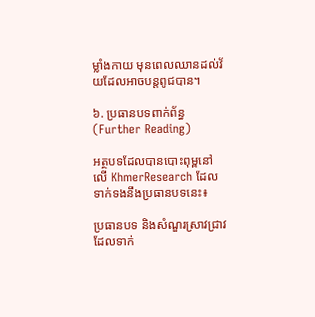ម្លាំងកាយ មុនពេលឈានដល់វ័យដែលអាចបន្តពូជបាន។

៦. ប្រធានបទពាក់ព័ន្ធ (Further Reading)

អត្ថបទដែលបានបោះពុម្ពនៅលើ KhmerResearch ដែលទាក់ទងនឹងប្រធានបទនេះ៖

ប្រធានបទ និងសំណួរស្រាវជ្រាវដែលទាក់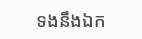ទងនឹងឯក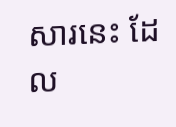សារនេះ ដែល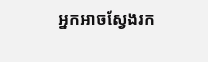អ្នកអាចស្វែងរក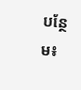បន្ថែម៖